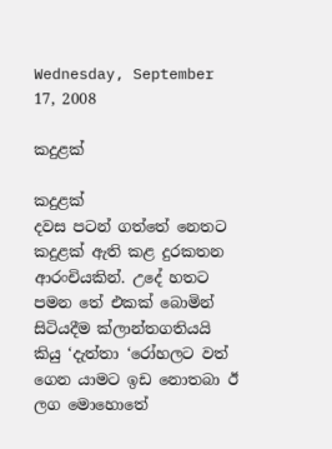Wednesday, September 17, 2008

කදුළක්

කදුළක්
දවස පටන් ගත්තේ නෙතට කදුළක් ඇති කළ දුරකතන ආරංචියකින්. උදේ හතට පමන තේ එකක් බොමින් සිටියදීම ක්ලාන්තගතියයි කියු ‘දැත්තා ‘රෝහලට වත් ගෙන යාමට ඉඩ නොතබා ඊ ලග මොහොතේ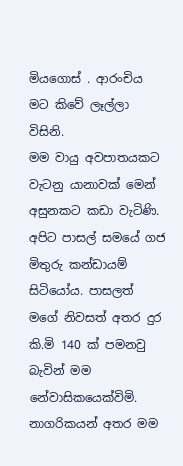මියගොස් . ආරංචිය මට කිවේ ලෑල්ලා විසිනි.
මම වායු අවපාතයකට වැටනු යානාවක් මෙන් අසුනකට කඩා වැටිණි.
අපිට පාසල් සමයේ ගජ මිතුරු කන්ඩායම් සිටියෝය. පාසලත් මගේ නිවසත් අතර දුර කි.මි 140 ක් පමනවු බැවින් මම නේවාසිකයෙක්විමි. නාගරිකයන් අතර මම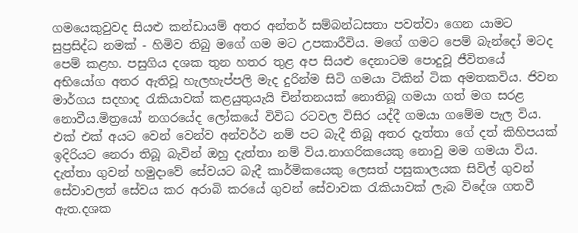ගමයෙකුවුවද සියළු කන්ඩායම් අතර අන්තර් සම්බන්ධසතා පවත්වා ගෙන යාමට සුප්‍රසිද්ධ නමක් - හිමිව තිබු මගේ ගම මට උපකාරීවිය. මගේ ගමට පෙම් බැන්දෝ මටද පෙම් කළහ. පසුගිය දශක තුන හතර තුළ අප සියළු දෙනාටම පොදුවූ ජීවිතයේ අභියෝග අතර ඇතිවූ හැලහැප්පලි මැද දුරින්ම සිටි ගමයා ටිකින් ටික අමතකවිය. ජිවන මාර්ගය සදහාද රැකියාවක් කළයුතුයැයි චින්තනයක් නොතිබූ ගමයා ගත් මග සරළ නොවීය.මිත්‍රයෝ නගරයේද ලෝකයේ විවිධ රටවල විසිර යද්දී ගමයා ගමේම පැල විය.
එක් එක් අයට වෙන් වෙන්ව අන්වර්ථ නම් පට බැදී තිබූ අතර දැත්තා ගේ දත් ‍කිහිපයක් ඉදිරියට නෙරා තිබූ බැවින් ඔහු දැත්තා නම් විය.නාගරිකයෙකු නොවු මම ගමයා විය.
දැත්තා ගුවන් හමුදාවේ සේවයට බැදී කාර්මිකයෙකු ලෙසත් පසුකාලයක සිවිල් ගුවන් සේවාවලත් සේවය කර අරාබි කරයේ ගුවන් සේවාවක රැකියාවක් ලැබ විදේශ ගතවී ඇත.දශක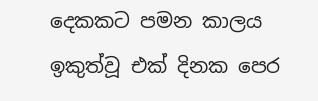දෙකකට පමන කාලය ඉකුත්වූ එක් දිනක පෙර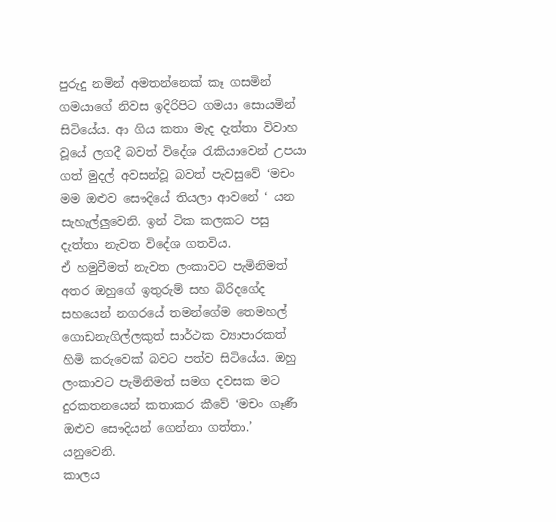පුරුදු නමින් අමතන්නෙක් කෑ ගසමින් ගමයාගේ නිවස ඉදිරිපිට ගමයා සොයමින් සිටියේය. ආ ගිය කතා මැද දැත්තා විවාහ වූයේ ලගදී බවත් විදේශ රැකියාවෙන් උපයා ගත් මුදල් අවසන්වූ බවත් පැවසුවේ ‘මචං මම ඔළුව සෞදියේ තියලා ආවනේ ‘ යන සැහැල්ලුවෙනි. ඉන් ටික කලකට පසු දැත්තා නැවත විදේශ ගතවිය.
ඒ හමුවීමත් නැවත ලංකාවට පැමිනිමත් අතර ඔහුගේ ඉතුරුම් සහ බිරිදගේද සහයෙන් නගරයේ තමන්ගේම තෙමහල් ගොඩනැගිල්ලකුත් සාර්ථක ව්‍යාපාරකත් හිමි කරුවෙක් බවට පත්ව සිටියේය. ඔහු ලංකාවට පැමිනිමත් සමග දවසක මට දුරකතනයෙන් කතාකර කීවේ ‘මචං ගෑණී ඔළුව සෞදියන් ගෙන්නා ගත්තා.’ යනුවෙනි.
කාලය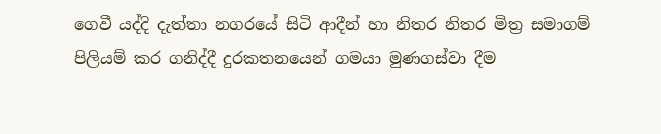ගෙවී යද්දි දැත්තා නගරයේ සිටි ආදීන් හා නිතර නිතර මිත්‍ර සමාගම් පිලියම් කර ගනිද්දී දුරකතනයෙන් ගමයා මුණගස්වා දීම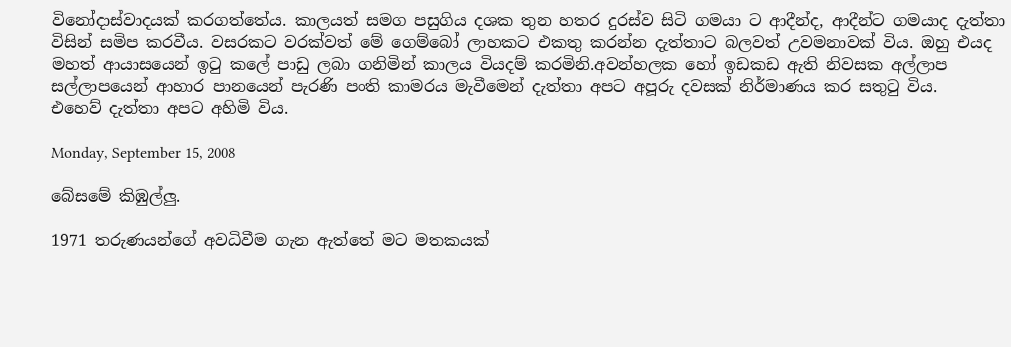විනෝදාස්වාදයක් කරගත්තේය. කාලයත් සමග පසුගිය දශක තුන හතර දුරස්ව සිටි ගමයා ට ආදීන්ද, ආදීන්ට ගමයාද දැත්තා විසින් සමිප කරවීය. වසරකට වරක්වත් මේ ගෙම්බෝ ලාහකට එකතු කරන්න දැත්තාට බලවත් උවමනාවක් විය. ඔහු එයද මහත් ආයාසයෙන් ඉටු කලේ පාඩු ලබා ගනිමින් කාලය වියදම් කරමිනි.අවන්හලක හෝ ඉඩකඩ ඇති නිවසක අල්ලාප සල්ලාපයෙන් ආහාර පානයෙන් පැරණි පංති කාමරය මැවීමෙන් දැත්තා අපට අපූරු දවසක් නිර්මාණය කර සතුටු විය.
එහෙව් දැත්තා අපට අහිමි විය.

Monday, September 15, 2008

බේසමේ කිඹුල්ලු.

1971 තරුණයන්ගේ අවධිවීම ගැන ඇත්තේ මට මතකයක්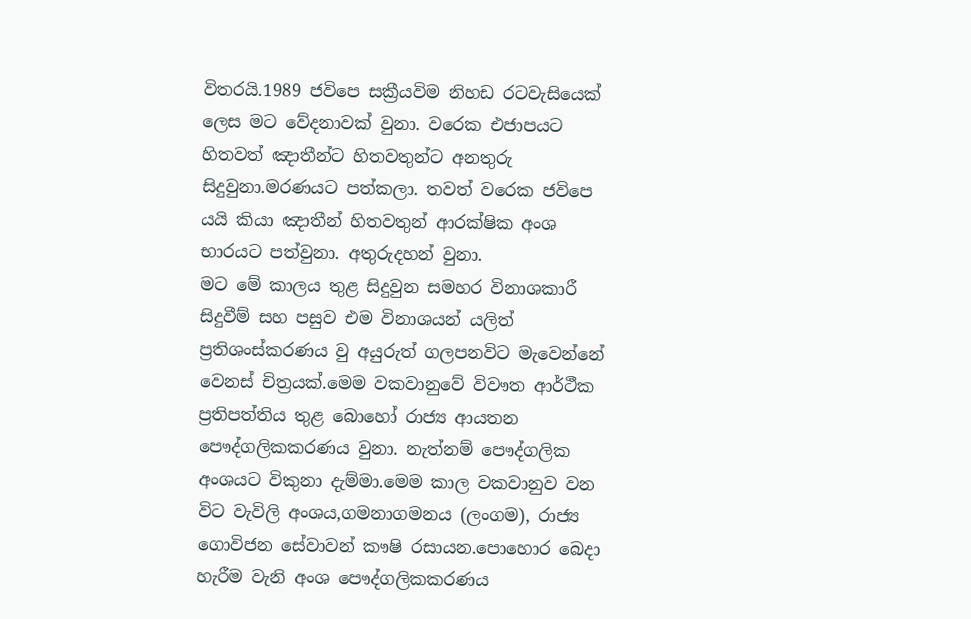විතරයි.1989 ජවිපෙ සක්‍රීයවිම නිහඩ රටවැසියෙක් ලෙස මට වේදනාවක් වුනා. වරෙක එජාපයට හිතවත් ඤාතීන්ට හිතවතුන්ට අනතුරු සිදුවුනා.මරණයට පත්කලා. තවත් වරෙක ජවිපෙ යයි කියා ඤාතීන් හිතවතුන් ආරක්ෂික අංශ භාරයට පත්වුනා. අතුරුදහන් වුනා.
මට මේ කාලය තුළ සිදුවුන සමහර විනාශකාරී සිදුවීම් සහ පසුව එම විනාශයන් යලිත් ප්‍රතිශංස්කරණය වු අයුරුත් ගලපනවිට මැවෙන්නේ වෙනස් චිත්‍රයක්.මෙම වකවානුවේ විවෟත ආර්ථීක ප්‍රතිපත්තිය තුළ බොහෝ රාජ්‍ය ආයතන පෞද්ගලිකකරණය වුනා. නැත්නම් පෞද්ගලික අංශයට විකුනා දැම්මා.මෙම කාල වකවානුව වන විට වැවිලි අංශය,ගමනාගමනය (ලංගම), රාජ්‍ය ගොවිජන සේවාවන් කෟෂි රසායන.පොහොර බෙදා හැරීම වැනි අංශ පෞද්ගලිකකරණය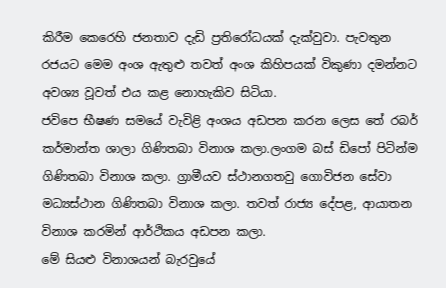කිරීම කෙරෙහි ජනතාව දැඩි ප්‍රතිරෝධයක් දැක්වුවා. පැවතුන රජයට මෙම අංශ ඇතුළු තවත් අංශ කිහිපයක් විකුණා දමන්නට අවශ්‍ය වූවත් එය කළ නොහැකිව සිටියා.
ජවිපෙ භීෂණ සමයේ වැවිළි අංශය අඩපන කරන ලෙස තේ රබර් කර්මාන්ත ශාලා ගිණිතබා විනාශ කලා.ලංගම බස් ඩිපෝ පිටින්ම ගිණිතබා විනාශ කලා. ග්‍රාමීයව ස්ථානගතවු ගොවිජන සේවා මධ්‍යස්ථාන ගිණිතබා විනාශ කලා. තවත් රාජ්‍ය දේපළ, ආයාතන විනාශ කරමින් ආර්ථිකය අඩපන කලා.
මේ සියළු විනාශයන් බැරවුයේ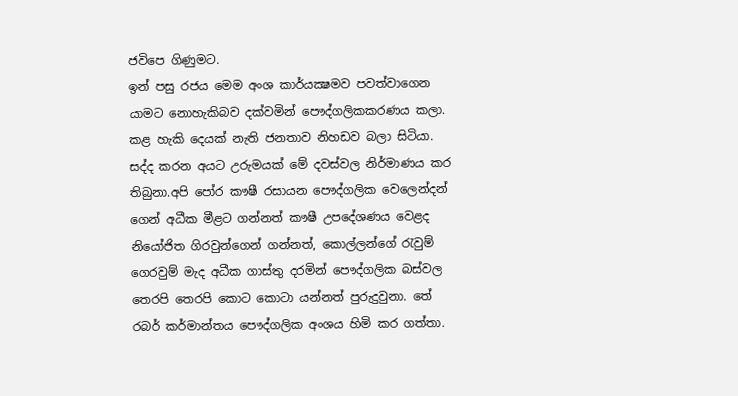ජවිපෙ ගිණුමට.
ඉන් පසු රජය මෙම අංශ කාර්යක්‍ෂමව පවත්වාගෙන යාමට නොහැකිබව දක්වමින් පෞද්ගලිකකරණය කලා. කළ හැකි දෙයක් නැති ජනතාව නිහඩව බලා සිටියා. සද්ද කරන අයට උරුමයක් මේ දවස්වල නිර්මාණය කර තිබුනා.අපි පෝර කෟෂී රසායන පෞද්ගලික වෙලෙන්දන් ගෙන් අධීක මීළට ගන්නත් කෟෂී උපදේශණය වෙළද නියෝජිත ගිරවුන්ගෙන් ගන්නත්, කොල්ලන්ගේ රැවුම් ගෙරවුම් මැද අධීක ගාස්තු දරමින් පෞද්ගලික බස්වල තෙරපි තෙරපි කොට කොටා යන්නත් පුරුදුවුනා. තේ රබර් කර්මාන්තය පෞද්ගලික අංශය හිමි කර ගත්තා.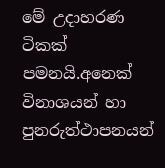මේ උදාහරණ ටිකක් පමනයි.අනෙක් විනාශයන් හා පුනරුත්ථාපනයන්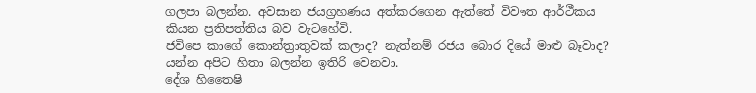ගලපා බලන්න. අවසාන ජයග්‍රහණය අත්කරගෙන ඇත්තේ විවෟත ආර්ථීකය කියන ප්‍රතිපත්තිය බව වැටහේවි.
ජවිපෙ කාගේ කොන්ත්‍රාතුවක් කලාද? නැත්නම් රජය බොර දියේ මාළු බෑවාද? යන්න අපිට හිතා බලන්න ඉතිරි වෙනවා.
දේශ හිතෛෂි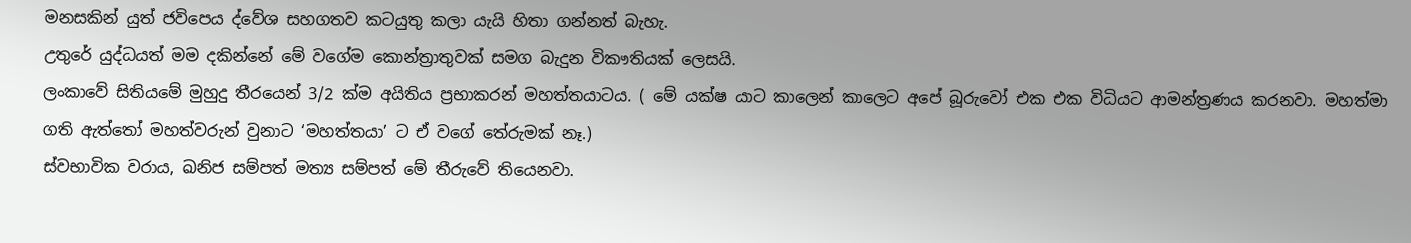මනසකින් යුත් ජවිපෙය ද්වේශ සහගතව කටයුතු කලා යැයි හිතා ගන්නත් බැහැ.
උතුරේ යුද්ධයත් මම දකින්නේ මේ වගේම කොන්ත්‍රාතුවක් සමග බැදුන විකෟතියක් ලෙසයි.
ලංකාවේ සිතියමේ මුහුදු තීරයෙන් 3/2 ක්ම අයිතිය ප්‍රභාකරන් මහත්තයාටය. ( මේ යක්ෂ යාට කාලෙන් කාලෙට අපේ බූරුවෝ එක එක විධියට ආමන්ත්‍රණය කරනවා. මහත්මා ගති ඇත්තෝ මහත්වරුන් වුනාට ‘මහත්තයා’ ට ඒ වගේ තේරුමක් නෑ.)
ස්වභාවික වරාය, ඛනිජ සම්පත් මත්‍ය සම්පත් මේ තීරුවේ තියෙනවා.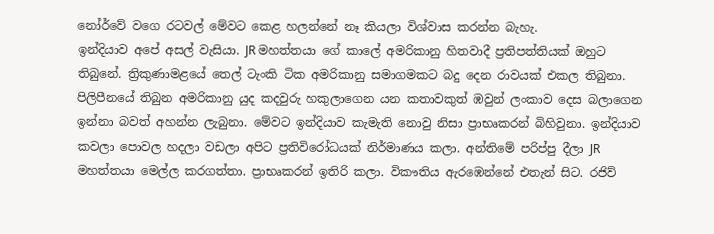නෝර්වේ වගෙ රටවල් මේවට කෙළ හලන්නේ නෑ කියලා විශ්වාස කරන්න බැහැ.
ඉන්දියාව අපේ අසල් වැසියා. JR මහත්තයා ගේ කාලේ අමරිකානු හිතවාදී ප්‍රතිපත්තියක් ඔහුට තිබුනේ. ත්‍රිකුණාමළයේ තෙල් ටැංකි ටික අමරිකානු සමාගමකට බදු දෙන රාවයක් එකල තිබුනා. පිලිපීනයේ තිබුන අමරිකානු යුද කදවුරු හකුලාගෙන යන කතාවකුත් ඹවුන් ලංකාව දෙස බලාගෙන ඉන්නා බවත් අහන්න ලැබුනා. මේවට ඉන්දියාව කැමැති නොවු නිසා ප්‍රාභෘකරන් බිහිවුනා. ඉන්දියාව කවලා පොවල හදලා වඩලා අපිට ප්‍රතිවිරෝධයක් නිර්මාණය කලා. අන්තිමේ පරිප්පු දීලා JR මහත්තයා මෙල්ල කරගත්තා. ප්‍රාභෘකරන් ඉතිරි කලා. විකෟතිය ඇරඹෙන්නේ එතැන් සිට. රජිව්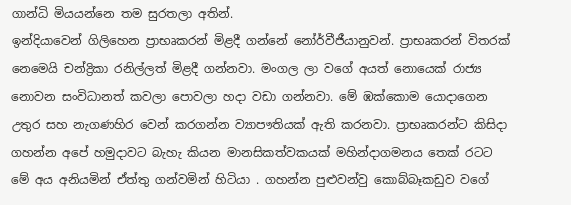ගාන්ධි මියයන්නෙ තම සුරතලා අතින්.
ඉන්දියාවෙන් ගිලිහෙන ප්‍රාභෘකරන් මිළදී ගන්නේ නෝර්වීජීයානුවන්. ප්‍රාභෘකරන් විතරක් නෙමෙයි චන්ද්‍රිකා රනිල්ලත් මිළදී ගන්නවා. මංගල ලා වගේ අයත් නොයෙක් රාජ්‍ය නොවන සංවිධානත් කවලා පොවලා හදා වඩා ගන්නවා. මේ ඹක්කොම යොදාගෙන උතුර සහ නැගණහිර වෙන් කරගන්න ව්‍යාපෟතියක් ඇති කරනවා. ප්‍රාභෘකරන්ට කිසිදා ගහන්න අපේ හමුදාවට බැහැ කියන මානසිකත්වකයක් මහින්දාගමනය තෙක් රටට මේ අය අනියමින් ඒත්තු ගන්වමින් හිටියා . ගහන්න පුළුවන්වු කොබ්බෑකඩුව වගේ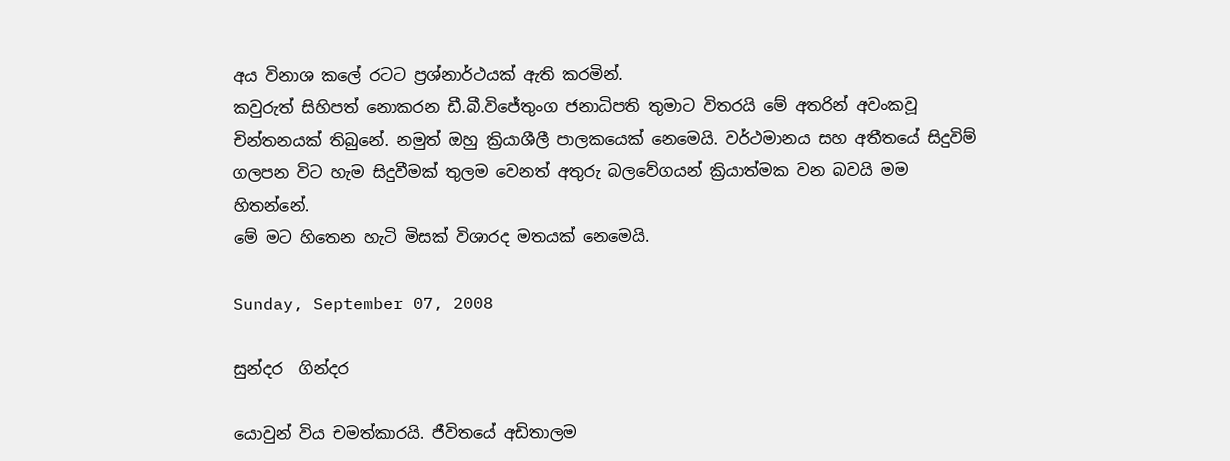අය විනාශ කලේ රටට ප්‍රශ්නාර්ථයක් ඇති කරමින්.
කවුරුත් සිහිපත් නොකරන ඩී.බී.විජේතුංග ජනාධිපති තුමාට විතරයි මේ අතරින් අවංකවූ චින්තනයක් තිබුනේ. නමුත් ඔහු ක්‍රියාශීලී පාලකයෙක් නෙමෙයි. වර්ථමානය සහ අතීතයේ සිදුවිම් ගලපන විට හැම සිදුවීමක් තුලම වෙනත් අතුරු බලවේගයන් ක්‍රියාත්මක වන බවයි මම හිතන්නේ.
මේ මට හිතෙන හැටි මිසක් විශාරද මතයක් නෙමෙයි.

Sunday, September 07, 2008

සුන්දර ‍ ගින්දර

යොවුන් විය චමත්කාරයි. ජීවිතයේ අඩිතාලම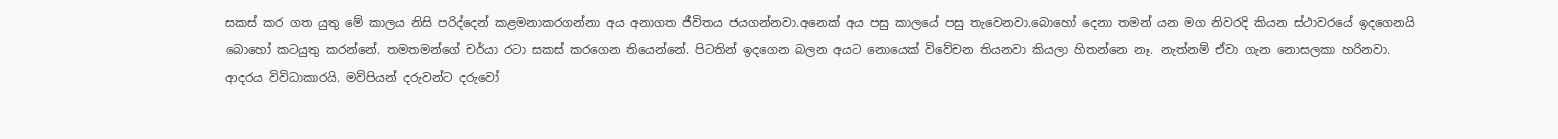සකස් කර ගත යුතු මේ කාලය නිසි පරිද්දෙන් කළමනාකරගන්නා අය අනාගත ජීවිතය ජයගන්නවා.අනෙක් අය පසු කාලයේ පසු තැවෙනවා.බොහෝ දෙනා තමන් යන මග නිවරදි කියන ස්ථාවරයේ ඉදගෙනයි බොහෝ කටයුතු කරන්නේ. තමතමන්ගේ චර්යා රටා සකස් කරගෙන තියෙන්නේ. පිටතින් ඉදගෙන බලන අයට නොයෙක් විවේචන තියනවා කියලා හිතන්නෙ නෑ. නැත්නම් ඒවා ගැන නොසලකා හරිනවා.
ආදරය විවිධාකාරයි. මව්පියන් දරුවන්ට දරුවෝ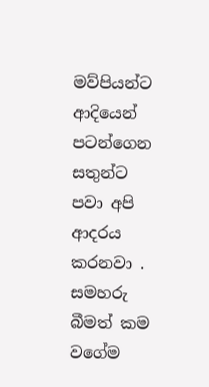මව්පියන්ට ආදියෙන් පටන්ගෙන සතුන්ට පවා අපි ආදරය කරනවා . සමහරු බීමත් කම වගේම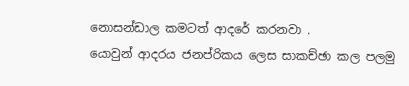නොසන්ඩාල කමටත් ආදරේ කරනවා .
යොවුන් ආදරය ජනප්රිකය ලෙස සාකච්ඡා කල පලමු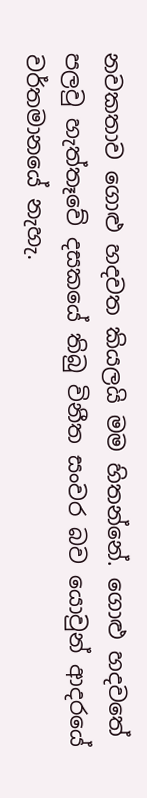නවකතාව ගොළු හදවත කියලයි මම හිතන්නේ. ගොළු හදවතේ පලවු හැත්තෑවේ දසකයේ තිබු විනීත සංවර බව යොවුන් ආදරයේ වර්තමානයේ නැහැ.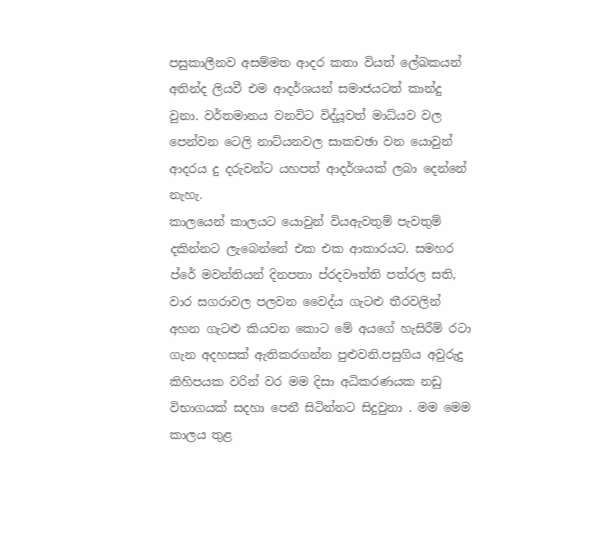පසුකාලීනව අසම්මත ආදර කතා වියත් ලේඛකයන් අතින්ද ලියවී එම ආදර්ශයන් සමාජයටත් කාන්දු වුනා. වර්තමානය වනවිට විද්යූවත් මාධ්යව වල පෙන්වන ටෙලි නාට්යනවල සාකචඡා වන යොවුන් ආදරය දු දරුවන්ට යහපත් ආදර්ශයක් ලබා දෙන්නේ නැහැ.
කාලයෙන් කාලයට යොවුන් වියඇවතුම් පැවතුම් දකින්නට ලැබෙන්නේ එක එක ආකාරයට. සමහර ප්රේ මවන්තියන් දිනපතා ප්රදවෟත්ති පත්රල සති, වාර සගරාවල පලවන වෛද්ය ගැටළු තීරවලින් අහන ගැටළු කියවන කොට මේ අයගේ හැසිරීම් රටා ගැන අදහසක් ඇතිකරගන්න පුළුවනි.පසුගිය අවුරුදු කිහිපයක වරින් වර මම දිසා අධිකරණයක නඩු විභාගයක් සදහා පෙනී සිටින්නට සිදුවුනා . මම මෙම කාලය තුළ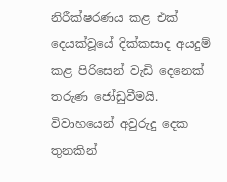නිරීක්ෂරණය කළ එක් දෙයක්වූයේ දික්කසාද අයදුම් කළ පිරිසෙන් වැඩි දෙනෙක් තරුණ ජෝඩුවීමයි. විවාහයෙන් අවුරුදු දෙක තුනකින්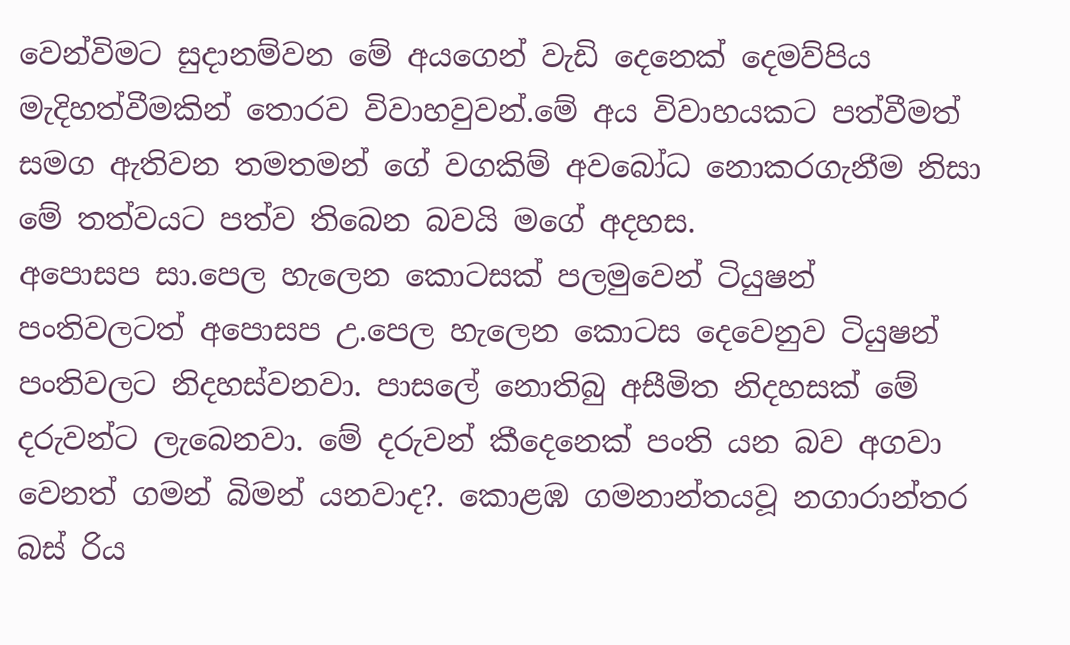වෙන්විමට සුදානම්වන මේ අයගෙන් වැඩි දෙනෙක් දෙමව්පිය මැදිහත්වීමකින් තොරව විවාහවුවන්.මේ අය විවාහයකට පත්වීමත් සමග ඇතිවන තමතමන් ගේ වගකිම් අවබෝධ නොකරගැනීම නිසා මේ තත්වයට පත්ව තිබෙන බවයි මගේ අදහස.
අපොසප සා.පෙල හැලෙන කොටසක් පලමුවෙන් ටියුෂන් පංතිවලටත් අපොසප උ.පෙල හැලෙන කොටස දෙවෙනුව ටියුෂන් පංතිවලට නිදහස්වනවා. පාසලේ නොතිබු අසීමිත නිදහසක් මේ දරුවන්ට ලැබෙනවා. මේ දරුවන් කීදෙනෙක් පංති යන බව අගවා වෙනත් ගමන් බිමන් යනවාද?. කොළඹ ගමනාන්තයවූ නගාරාන්තර බස් ‍රිය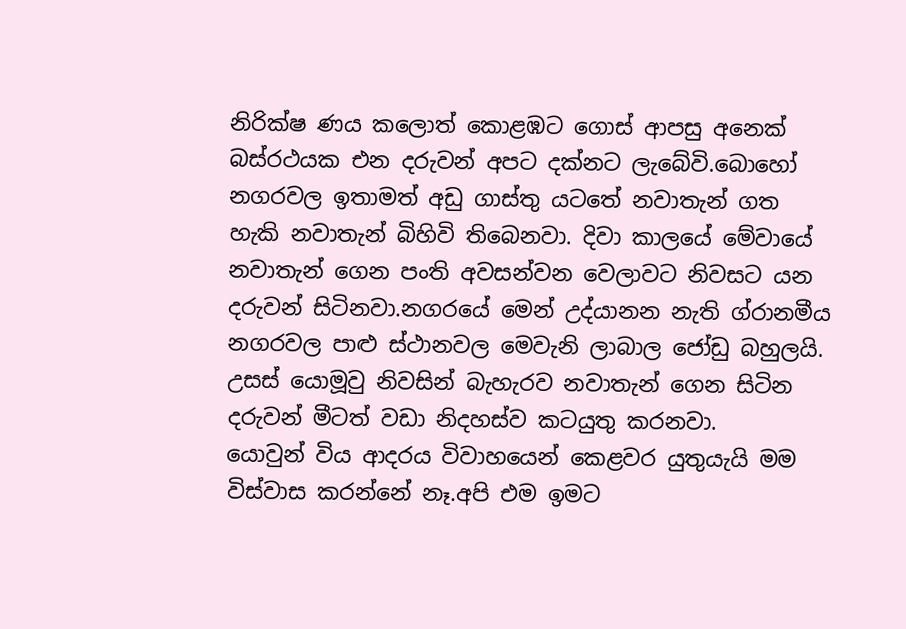නිරික්ෂ ණය කලොත් කොළඹට ගොස් ආපසු අනෙක් බස්රථයක එන දරුවන් අපට දක්නට ලැබේවි.බොහෝ නගරවල ඉතාමත් අඩු ගාස්තු යටතේ නවාතැන් ගත හැකි නවාතැන් බිහිවි තිබෙනවා. දිවා කාලයේ මේවායේ නවාතැන් ගෙන පංති අවසන්වන වෙලාවට නිවසට යන දරුවන් සිටිනවා.නගරයේ මෙන් උද්යානන නැති ග්රානමීය නගරවල පාළු ස්ථානවල මෙවැනි ලාබාල ජෝඩු බහුලයි. උසස් යොමූවු නිවසින් බැහැරව නවාතැන් ගෙන සිටින දරුවන් මීටත් වඩා නිදහස්ව කටයුතු කරනවා.
යොවුන් විය ආදරය විවාහයෙන් කෙළවර යුතුයැයි මම විස්වාස කරන්නේ නෑ.අපි එම ඉමට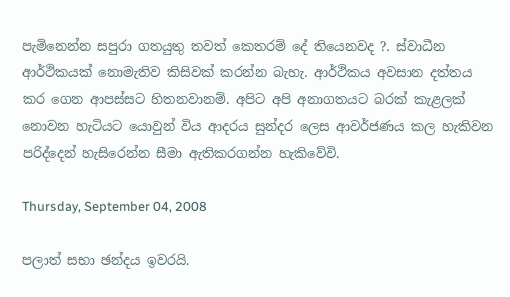පැමිනෙන්න සපුරා ගතයුතු තවත් කෙතරම් දේ තියෙනවද ?. ස්වාධීන ආර්ථිකයක් නොමැතිව කිසිවක් කරන්න බැහැ. ආර්ථිකය අවසාන දත්තය කර ගෙන ආපස්සට හිතනවානම්. අපිට අපි අනාගතයට බරක් කැළලක් නොවන හැටියට යොවුන් විය ආදරය සුන්දර ලෙස ආවර්ජණය කල හැකිවන පරිද්දෙන් හැසිරෙන්න සීමා ඇතිකරගන්න හැකිවේවි.

Thursday, September 04, 2008

පලාත් සභා ඡන්දය ඉවරයි.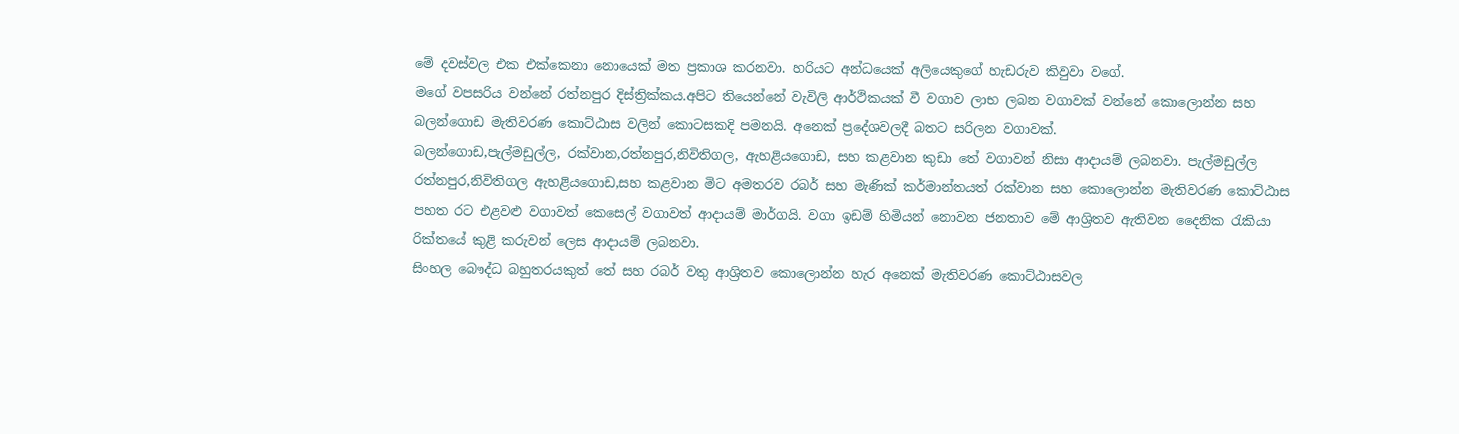මේ දවස්වල එක එක්කෙනා නොයෙක් මත ප්‍රකාශ කරනවා. හරියට අන්ධයෙක් අලියෙකුගේ හැඩරුව කිවුවා වගේ.
මගේ වපසරිය වන්නේ රත්නපුර දිස්ත්‍රික්කය.අපිට තියෙන්නේ වැවිලි ආර්ථිකයක් වී වගාව ලාභ ලබන වගාවක් වන්නේ කොලොන්න සහ බලන්ගොඩ මැතිවරණ කොට්ඨාස වලින් කොටසකදි පමනයි. අනෙක් ප්‍රදේශවලදී බතට සරිලන වගාවක්.
බලන්ගොඩ,පැල්මඩුල්ල, රක්වාන,රත්නපුර,නිවිතිගල, ඇහළියගොඩ, සහ කළවාන කුඩා තේ වගාවන් නිසා ආදායම් ලබනවා. පැල්මඩුල්ල රත්නපුර,නිවිතිගල ඇහළියගොඩ,සහ කළවාන මිට අමතරව රබර් සහ මැණික් කර්මාන්තයත් රක්වාන සහ කොලොන්න මැතිවරණ කොට්ඨාස පහත රට එළවළු වගාවත් කෙසෙල් වගාවත් ආදායම් මාර්ගයි. වගා ඉඩම් හිමියන් නොවන ජනතාව මේ ආශ්‍රිතව ඇතිවන දෛනික රැකියා රික්තයේ කුළි කරුවන් ලෙස ආදායම් ලබනවා.
සිංහල බෞද්ධ බහුතරයකුත් තේ සහ රබර් වතු ආශ්‍රිතව කොලොන්න හැර අනෙක් මැතිවරණ කොට්ඨාසවල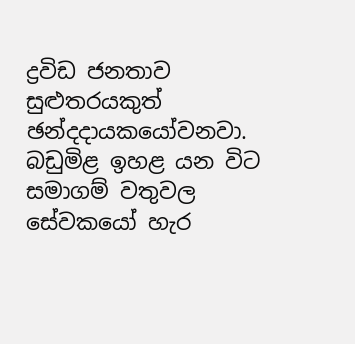ද්‍රවිඩ ජනතාව සුළුතරයකුත් ඡන්දදායකයෝවනවා.
බඩුමිළ ඉහළ යන විට සමාගම් වතුවල සේවකයෝ හැර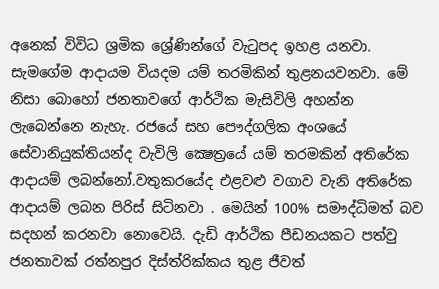අනෙක් විවිධ ශ්‍රමික ශ්‍රේණින්ගේ වැටුපද ඉහළ යනවා. සැමගේම ආදායම වියදම යම් තරමිකින් තුළනයවනවා. මේ නිසා බොහෝ ජනතාවගේ ආර්ථික මැසිවිලි අහන්න ලැබෙන්නෙ නැහැ. රජයේ සහ පෞද්ගලික අංශයේ සේවානියුක්තියන්ද වැවිලි ක්‍ෂෙත්‍රයේ යම් තරමකින් අතිරේක ආදායම් ලබන්නෝ.වතුකරයේද එළවළු වගාව වැනි අතිරේක ආදායම් ලබන පිරිස් සිටිනවා . මෙයින් 100% සමෟද්ධිමත් බව සදහන් කරනවා නොවෙයි. දැඩි ආර්ථික පීඩනයකට පත්වු ජනතාවක් රත්නපුර දිස්ත්රි‍ක්කය තුළ ජීවත්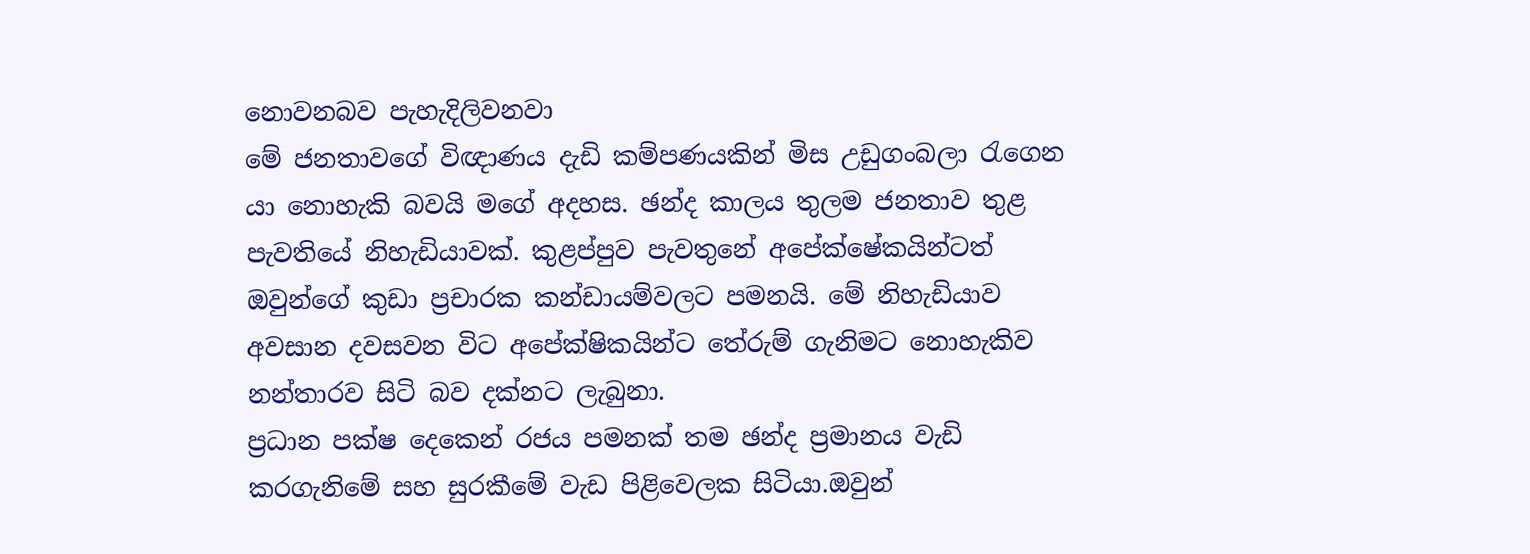නොවනබව පැහැදිලිවනවා
මේ ජනතාවගේ විඥාණය දැඩි කම්පණයකින් මිස උඩුගංබලා රැගෙන යා නොහැකි බවයි මගේ අදහස. ඡන්ද කාලය තුලම ජනතාව තුළ පැවතියේ නිහැඩියාවක්. කුළප්පුව පැවතුනේ අපේක්ෂේකයින්ටත් ඔවුන්ගේ කුඩා ප්‍රචාරක කන්ඩායම්වලට පමනයි. මේ නිහැඩියාව අවසාන දවසවන විට අපේක්ෂිකයින්ට තේරුම් ගැනිමට නොහැකිව නන්තාරව සිටි බව දක්නට ලැබුනා.
ප්‍රධාන පක්ෂ දෙකෙන් රජය පමනක් තම ඡන්ද ප්‍රමානය වැඩි කරගැනිමේ සහ සුරකීමේ වැඩ පිළිවෙලක සිටියා.ඔවුන්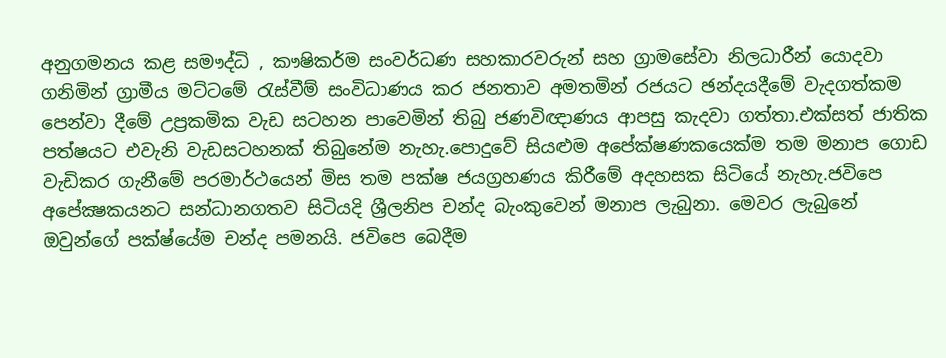අනුගමනය කළ සමෟද්ධි , කෟෂිකර්ම සංවර්ධණ සහකාරවරුන් සහ ග්‍රාමසේවා නිලධාරීන් යොදවා ගනිමින් ග්‍රාමීය මට්ටමේ රැස්වීම් සංවිධාණය කර ජනතාව අමතමින් රජයට ඡන්දයදීමේ වැදගත්කම පෙන්වා දීමේ උප්‍රකමික වැඩ සටහන පාවෙමින් තිබු ජණවිඥාණය ආපසු කැදවා ගත්තා.එක්සත් ජාතික පත්‍ෂයට එවැනි වැඩසටහනක් තිබුනේම නැහැ.පොදුවේ සියළුම අපේක්ෂණකයෙක්ම තම මනාප ගොඩ වැඩිකර ගැනීමේ පරමාර්ථයෙන් මිස තම පක්ෂ ජයග්‍රහණය කිරීමේ අදහසක සිටියේ නැහැ.ජවිපෙ අපේක්‍ෂකයනට සන්ධානගතව සිටියදි ශ්‍රීලනිප චන්ද බැංකුවෙන් මනාප ලැබුනා. මෙවර ලැබුනේ ඔවුන්ගේ පක්ෂ්යේම චන්ද පමනයි. ජවිපෙ බෙදීම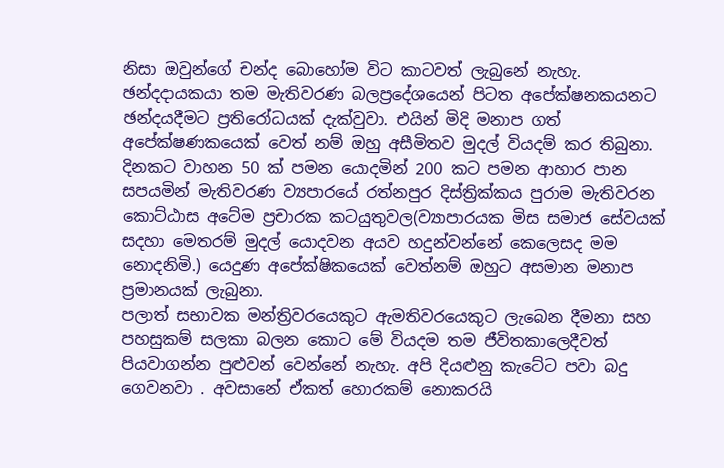නිසා ඔවුන්ගේ චන්ද බොහෝම විට කාටවත් ලැබුනේ නැහැ.
ඡන්දදායකයා තම මැතිවරණ බලප්‍රදේශයෙන් පිටත අපේක්ෂනකයනට ඡන්දයදීමට ප්‍රතිරෝධයක් දැක්වුවා. එයින් මිදි මනාප ගත් අපේක්ෂණකයෙක් වෙත් නම් ඔහු අසීමිතව මුදල් වියදම් කර තිබුනා. දිනකට වාහන 50 ක් පමන යොදමින් 200 කට පමන ආහාර පාන සපයමින් මැතිවරණ ව්‍යපාරයේ රත්නපුර දිස්ත්‍රික්කය පුරාම මැතිවරන කොට්ඨාස අටේම ප්‍රචාරක කටයුතුවල(ව්‍යාපාරයක මිස සමාජ සේවයක් සදහා මෙතරම් මුදල් යොදවන අයව හදුන්වන්නේ කෙලෙසද මම නොදනිමි.) යෙදුණ අපේක්ෂිකයෙක් වෙත්නම් ඔහුට අසමාන මනාප ප්‍රමානයක් ලැබුනා.
පලාත් සභාවක මන්ත්‍රිවරයෙකුට ඇමතිවරයෙකුට ලැබෙන දීමනා සහ පහසුකම් සලකා බලන කොට මේ වියදම තම ජීවිතකාලෙදීවත් පියවාගන්න පුළුවන් වෙන්නේ නැහැ. අපි දියළුනු කැටේට පවා බදු ගෙවනවා . අවසානේ ඒකත් හොරකම් නොකරයි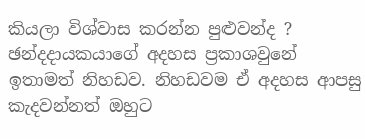කියලා විශ්වාස කරන්න පුළුවන්ද ?
ඡන්දදායකයාගේ අදහස ප්‍රකාශවුනේ ඉතාමත් නිහඩව. නිහඩවම ඒ අදහස ආපසු කැදවන්නත් ඔහුට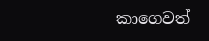කාගෙවත්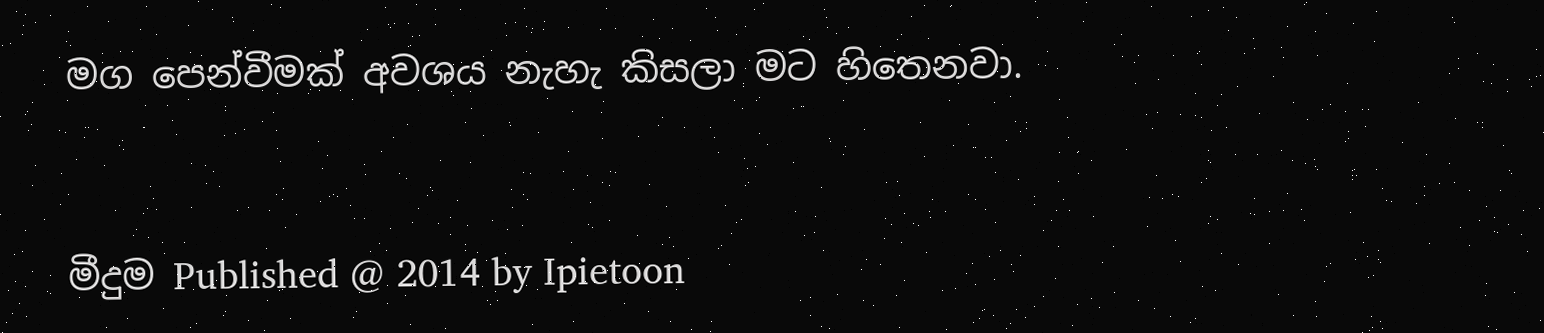මග පෙන්වීමක් අවශය නැහැ කිසලා මට හිතෙනවා.


මීදුම Published @ 2014 by Ipietoon